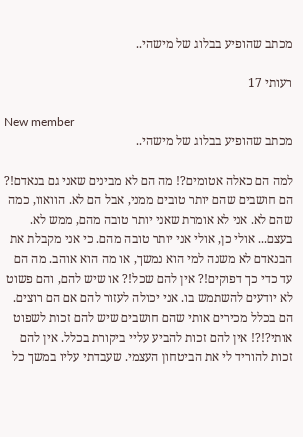מכתב שהופיע בבלוג של מישהי..

רעותי 17

New member
מכתב שהופיע בבלוג של מישהי..

למה הם כאלה אטומים?! מה הם לא מבינים שאני גם בנאדם!? הם חושבים שהם יותר טובים ממני, אבל הם לא. הוואוו, כמה שהם לא. אני לא אומרת שאני יותר טובה מהם, ממש לא. בעצם... אולי כן, אולי אני יותר טובה מהם. כי אני מקבלת את הבנאדם לא משנה למי הוא נמשך, או מה הוא אוהב. מה הם עד כדי כך דפוקים!? אין להם שכל!? או שיש להם, והם פשוט לא יודעים להשתמש בו. אני יכולה לעזור להם אם הם רוצים. הם בכלל מכירים אותי שהם חושבים שיש להם זכות לשפוט אותי?!?! אין להם זכות להביע עליי ביקורת בכלל. אין להם זכות להוריד לי את הביטחון העצמי. שעבדתי עליו במשך כל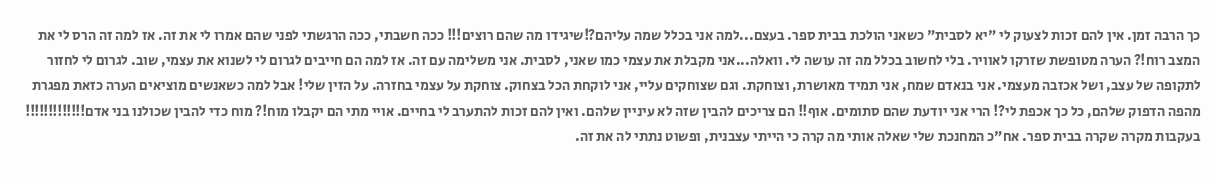כך הרבה זמן. אין להם זכות לצעוק לי "יא לסבית" כשאני הולכת בבית ספר. בעצם...למה אני בכלל שמה עליהם?!שיגידו מה שהם רוצים!!! ככה חשבתי, ככה הרגשתי לפני שהם אמרו לי את זה. אז למה זה הרס לי את המצב רוח!? הערה מטופשת שזרקו לאוויר. בלי לחשוב בכלל מה זה עושה לי. וואלה...אני מקבלת את עצמי כמו שאני, לסבית. אני משלימה עם זה. אז למה הם חייבים לגרום לי לשנוא את עצמי, שוב. לגרום לי לחזור לתקופה של עצב, ושל אכזבה מעצמי. אני בנאדם שמח, אני תמיד מאושרת, וצוחקת. וגם שצוחקים עליי, אני לוקחת הכל בצחוק. צוחקת על עצמי בחזרה. על הזין שלי! אבל למה כשאנשים מוציאים הערה כזאת מפגרת מהפה הדפוק שלהם, כל כך אכפת לי?! הרי אני יודעת שהם סתומים. אוף!! הם צריכים להבין שזה לא עיניין שלהם. ואין להם זכות להתערב לי בחיים. אויי מתי הם יקבלו מוח!? מוח כדי להבין שכולנו בני אדם!!!!!!!!!!!!! בעקבות מקרה שקרה בבית ספר. אח"כ המחנכת שלי שאלה אותי מה קרה כי הייתי עצבנית, ופשוט נתתי לה את זה.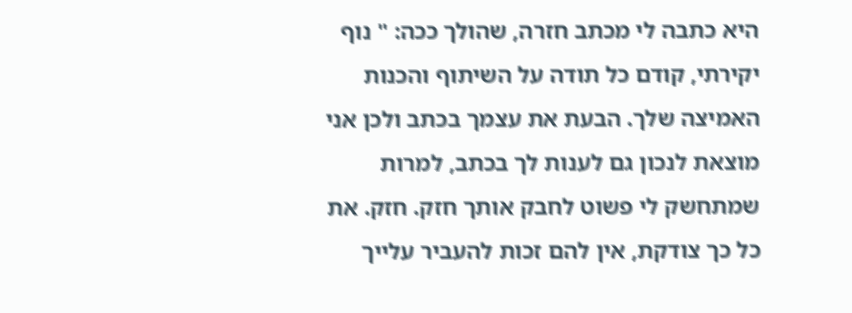היא כתבה לי מכתב חזרה, שהולך ככה: " נוף יקירתי, קודם כל תודה על השיתוף והכנות האמיצה שלך. הבעת את עצמך בכתב ולכן אני מוצאת לנכון גם לענות לך בכתב, למרות שמתחשק לי פשוט לחבק אותך חזק. חזק. את כל כך צודקת, אין להם זכות להעביר עלייך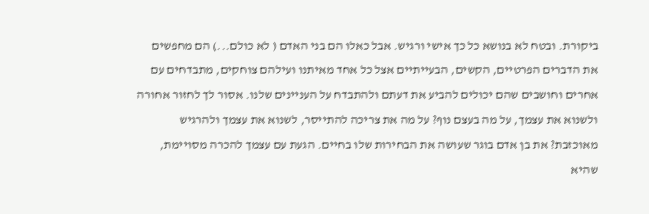ביקורת. ובטח לא בנושא כל כך אישי ורגיש. אבל כאלו הם בני האדם ( לא כולם...) הם מחפשים את הדברים הפרטיים, הקשים, הבעייתיים אצל כל אחד מאיתנו ועילהם צוחקים, מתבדחים עם אחרים וחושבים שהם יכולים להביע את דעתם ולהתבדח על העניינים שלנו. אסור לך לחזור אחורה ולשנוא את עצמך, על מה בעצם נוף? על מה את צריכה להתייסר, לשנוא את עצמך ולהרגיש מאוכזבת? את בן אדם בוגר שעושה את הבחירות שלו בחיים. הגעת עם עצמך להכרה מסויימת, שהיא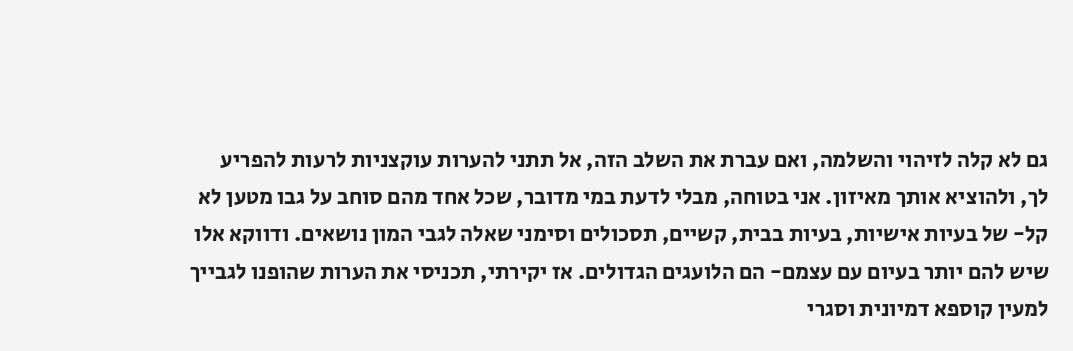גם לא קלה לזיהוי והשלמה, ואם עברת את השלב הזה, אל תתני להערות עוקצניות לרעות להפריע לך, ולהוציא אותך מאיזון. אני בטוחה, מבלי לדעת במי מדובר, שכל אחד מהם סוחב על גבו מטען לא קל- של בעיות אישיות, בעיות בבית, קשיים, תסכולים וסימני שאלה לגבי המון נושאים. ודווקא אלו שיש להם יותר בעיום עם עצמם- הם הלועגים הגדולים. אז יקירתי, תכניסי את הערות שהופנו לגבייך למעין קוספא דמיונית וסגרי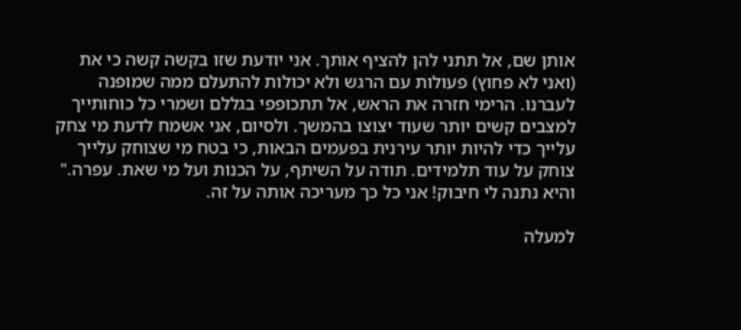אותן שם, אל תתני להן להציף אותך. אני יודעת שזו בקשה קשה כי את (ואני לא פחוץ) פעולות עם הרגש ולא יכולות להתעלם ממה שמופנה לעברנו. הרימי חזרה את הראש, אל תתכופפי בגללם ושמרי כל כוחותייך למצבים קשים יותר שעוד יצוצו בהמשך. ולסיום, אני אשמח לדעת מי צחק עלייך כדי להיות יותר עירנית בפעמים הבאות, כי בטח מי שצוחק עלייך צוחק על עוד תלמידים. תודה על השיתף, על הכנות ועל מי שאת. עפרה." והיא נתנה לי חיבוק! אני כל כך מעריכה אותה על זה.

למעלה